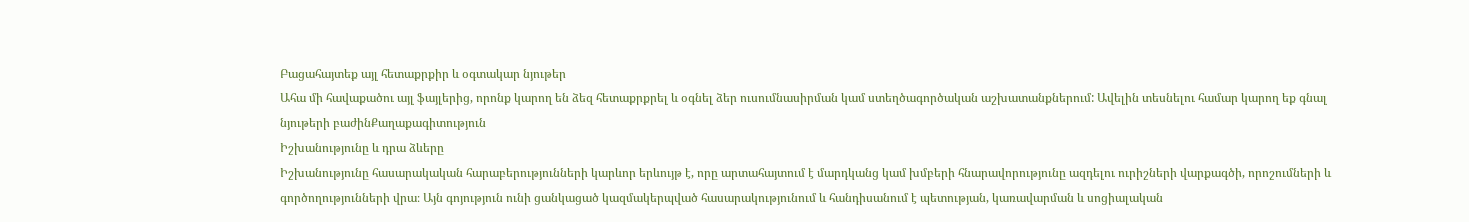Բացահայտեք այլ հետաքրքիր և օգտակար նյութեր
Ահա մի հավաքածու այլ ֆայլերից, որոնք կարող են ձեզ հետաքրքրել և օգնել ձեր ուսումնասիրման կամ ստեղծագործական աշխատանքներում: Ավելին տեսնելու համար կարող եք գնալ նյութերի բաժինՔաղաքագիտություն
Իշխանությունը և դրա ձևերը
Իշխանությունը հասարակական հարաբերությունների կարևոր երևույթ է, որը արտահայտում է մարդկանց կամ խմբերի հնարավորությունը ազդելու ուրիշների վարքագծի, որոշումների և գործողությունների վրա։ Այն գոյություն ունի ցանկացած կազմակերպված հասարակությունում և հանդիսանում է պետության, կառավարման և սոցիալական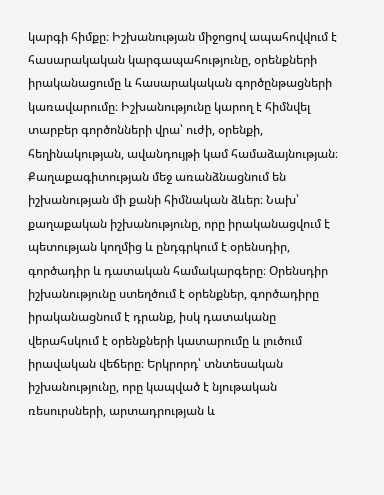կարգի հիմքը։ Իշխանության միջոցով ապահովվում է հասարակական կարգապահությունը, օրենքների իրականացումը և հասարակական գործընթացների կառավարումը։ Իշխանությունը կարող է հիմնվել տարբեր գործոնների վրա՝ ուժի, օրենքի, հեղինակության, ավանդույթի կամ համաձայնության։ Քաղաքագիտության մեջ առանձնացնում են իշխանության մի քանի հիմնական ձևեր։ Նախ՝ քաղաքական իշխանությունը, որը իրականացվում է պետության կողմից և ընդգրկում է օրենսդիր, գործադիր և դատական համակարգերը։ Օրենսդիր իշխանությունը ստեղծում է օրենքներ, գործադիրը իրականացնում է դրանք, իսկ դատականը վերահսկում է օրենքների կատարումը և լուծում իրավական վեճերը։ Երկրորդ՝ տնտեսական իշխանությունը, որը կապված է նյութական ռեսուրսների, արտադրության և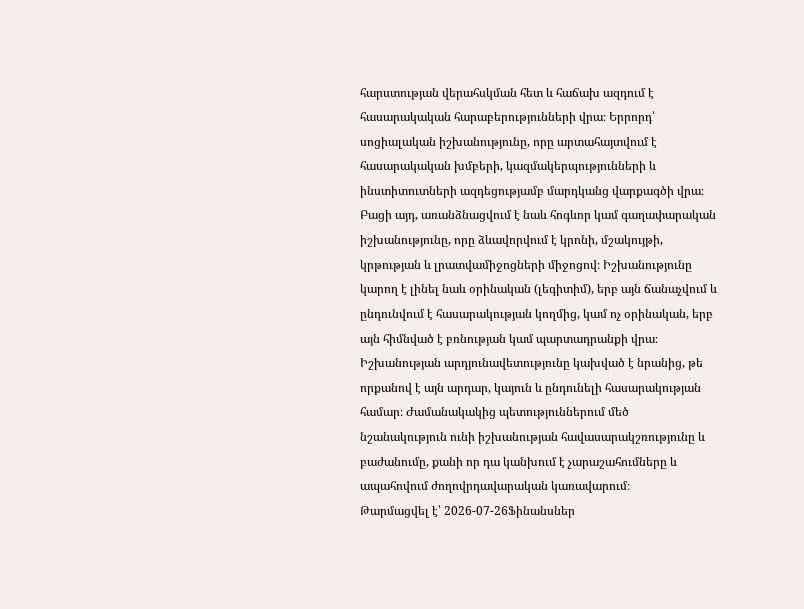հարստության վերահսկման հետ և հաճախ ազդում է հասարակական հարաբերությունների վրա։ Երրորդ՝ սոցիալական իշխանությունը, որը արտահայտվում է հասարակական խմբերի, կազմակերպությունների և ինստիտուտների ազդեցությամբ մարդկանց վարքագծի վրա։ Բացի այդ, առանձնացվում է նաև հոգևոր կամ գաղափարական իշխանությունը, որը ձևավորվում է կրոնի, մշակույթի, կրթության և լրատվամիջոցների միջոցով։ Իշխանությունը կարող է լինել նաև օրինական (լեգիտիմ), երբ այն ճանաչվում և ընդունվում է հասարակության կողմից, կամ ոչ օրինական, երբ այն հիմնված է բռնության կամ պարտադրանքի վրա։ Իշխանության արդյունավետությունը կախված է նրանից, թե որքանով է այն արդար, կայուն և ընդունելի հասարակության համար։ Ժամանակակից պետություններում մեծ նշանակություն ունի իշխանության հավասարակշռությունը և բաժանումը, քանի որ դա կանխում է չարաշահումները և ապահովում ժողովրդավարական կառավարում։
Թարմացվել է՝ 2026-07-26Ֆինանսներ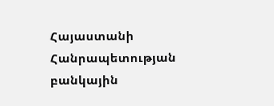Հայաստանի Հանրապետության բանկային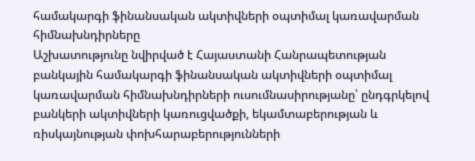համակարգի ֆինանսական ակտիվների օպտիմալ կառավարման հիմնախնդիրները
Աշխատությունը նվիրված է Հայաստանի Հանրապետության բանկային համակարգի ֆինանսական ակտիվների օպտիմալ կառավարման հիմնախնդիրների ուսումնասիրությանը՝ ընդգրկելով բանկերի ակտիվների կառուցվածքի, եկամտաբերության և ռիսկայնության փոխհարաբերությունների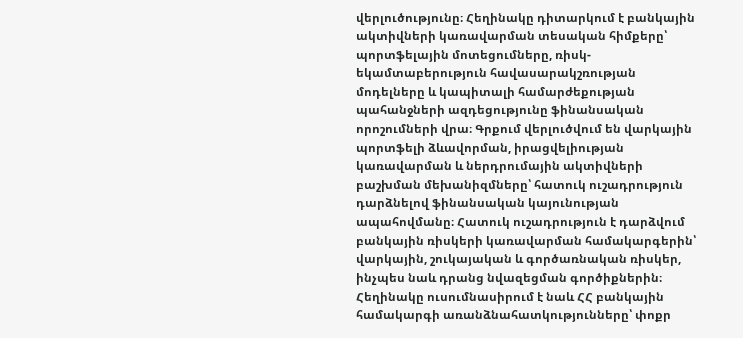վերլուծությունը։ Հեղինակը դիտարկում է բանկային ակտիվների կառավարման տեսական հիմքերը՝ պորտֆելային մոտեցումները, ռիսկ-եկամտաբերություն հավասարակշռության մոդելները և կապիտալի համարժեքության պահանջների ազդեցությունը ֆինանսական որոշումների վրա։ Գրքում վերլուծվում են վարկային պորտֆելի ձևավորման, իրացվելիության կառավարման և ներդրումային ակտիվների բաշխման մեխանիզմները՝ հատուկ ուշադրություն դարձնելով ֆինանսական կայունության ապահովմանը։ Հատուկ ուշադրություն է դարձվում բանկային ռիսկերի կառավարման համակարգերին՝ վարկային, շուկայական և գործառնական ռիսկեր, ինչպես նաև դրանց նվազեցման գործիքներին։ Հեղինակը ուսումնասիրում է նաև ՀՀ բանկային համակարգի առանձնահատկությունները՝ փոքր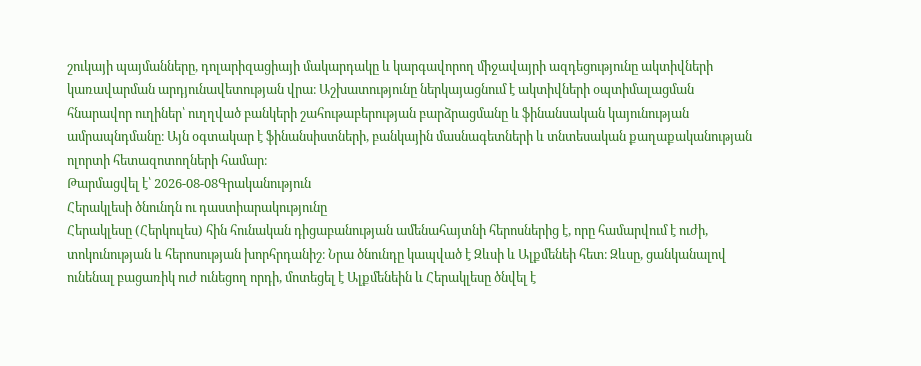շուկայի պայմանները, դոլարիզացիայի մակարդակը և կարգավորող միջավայրի ազդեցությունը ակտիվների կառավարման արդյունավետության վրա։ Աշխատությունը ներկայացնում է ակտիվների օպտիմալացման հնարավոր ուղիներ՝ ուղղված բանկերի շահութաբերության բարձրացմանը և ֆինանսական կայունության ամրապնդմանը։ Այն օգտակար է ֆինանսիստների, բանկային մասնագետների և տնտեսական քաղաքականության ոլորտի հետազոտողների համար։
Թարմացվել է՝ 2026-08-08Գրականություն
Հերակլեսի ծնունդն ու դաստիարակությունը
Հերակլեսը (Հերկուլես) հին հունական դիցաբանության ամենահայտնի հերոսներից է, որը համարվում է ուժի, տոկունության և հերոսության խորհրդանիշ։ Նրա ծնունդը կապված է Զևսի և Ալքմենեի հետ։ Զևսը, ցանկանալով ունենալ բացառիկ ուժ ունեցող որդի, մոտեցել է Ալքմենեին և Հերակլեսը ծնվել է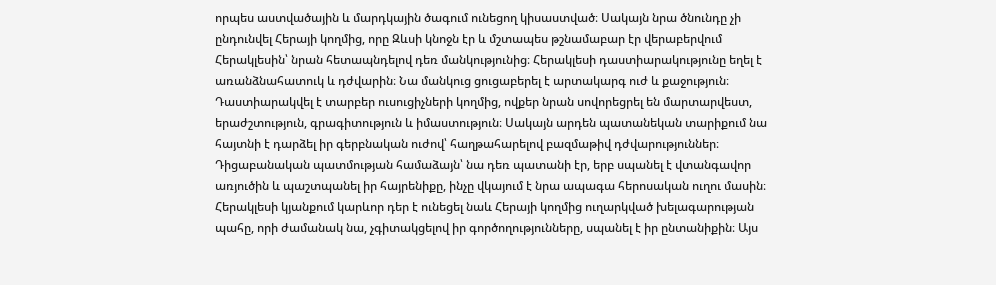որպես աստվածային և մարդկային ծագում ունեցող կիսաստված։ Սակայն նրա ծնունդը չի ընդունվել Հերայի կողմից, որը Զևսի կնոջն էր և մշտապես թշնամաբար էր վերաբերվում Հերակլեսին՝ նրան հետապնդելով դեռ մանկությունից։ Հերակլեսի դաստիարակությունը եղել է առանձնահատուկ և դժվարին։ Նա մանկուց ցուցաբերել է արտակարգ ուժ և քաջություն։ Դաստիարակվել է տարբեր ուսուցիչների կողմից, ովքեր նրան սովորեցրել են մարտարվեստ, երաժշտություն, գրագիտություն և իմաստություն։ Սակայն արդեն պատանեկան տարիքում նա հայտնի է դարձել իր գերբնական ուժով՝ հաղթահարելով բազմաթիվ դժվարություններ։ Դիցաբանական պատմության համաձայն՝ նա դեռ պատանի էր, երբ սպանել է վտանգավոր առյուծին և պաշտպանել իր հայրենիքը, ինչը վկայում է նրա ապագա հերոսական ուղու մասին։ Հերակլեսի կյանքում կարևոր դեր է ունեցել նաև Հերայի կողմից ուղարկված խելագարության պահը, որի ժամանակ նա, չգիտակցելով իր գործողությունները, սպանել է իր ընտանիքին։ Այս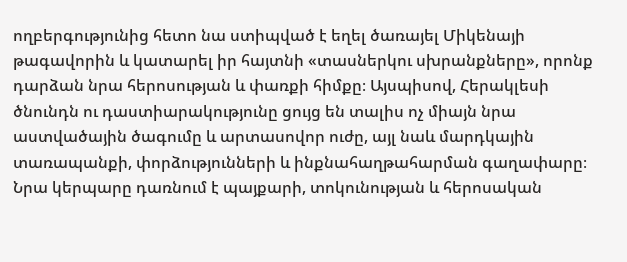ողբերգությունից հետո նա ստիպված է եղել ծառայել Միկենայի թագավորին և կատարել իր հայտնի «տասներկու սխրանքները», որոնք դարձան նրա հերոսության և փառքի հիմքը։ Այսպիսով, Հերակլեսի ծնունդն ու դաստիարակությունը ցույց են տալիս ոչ միայն նրա աստվածային ծագումը և արտասովոր ուժը, այլ նաև մարդկային տառապանքի, փորձությունների և ինքնահաղթահարման գաղափարը։ Նրա կերպարը դառնում է պայքարի, տոկունության և հերոսական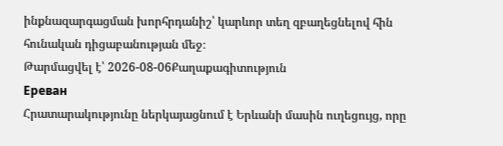ինքնազարգացման խորհրդանիշ՝ կարևոր տեղ զբաղեցնելով հին հունական դիցաբանության մեջ։
Թարմացվել է՝ 2026-08-06Քաղաքագիտություն
Ереван
Հրատարակությունը ներկայացնում է Երևանի մասին ուղեցույց, որը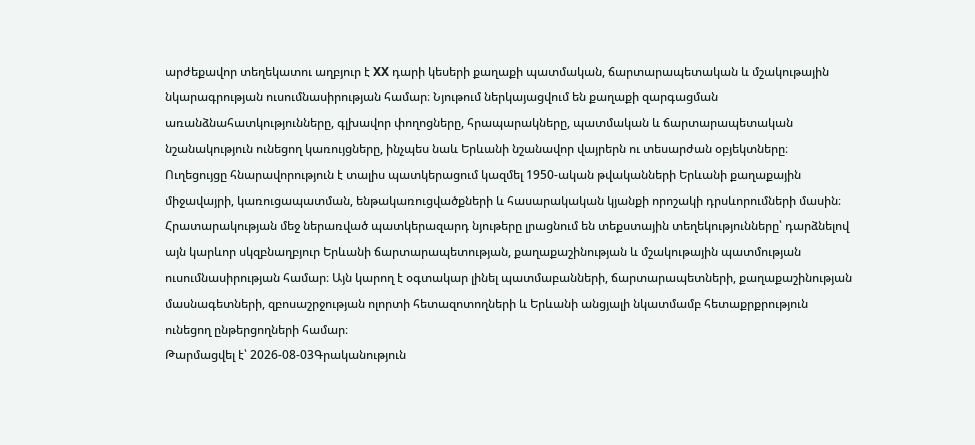արժեքավոր տեղեկատու աղբյուր է XX դարի կեսերի քաղաքի պատմական, ճարտարապետական և մշակութային նկարագրության ուսումնասիրության համար։ Նյութում ներկայացվում են քաղաքի զարգացման առանձնահատկությունները, գլխավոր փողոցները, հրապարակները, պատմական և ճարտարապետական նշանակություն ունեցող կառույցները, ինչպես նաև Երևանի նշանավոր վայրերն ու տեսարժան օբյեկտները։ Ուղեցույցը հնարավորություն է տալիս պատկերացում կազմել 1950-ական թվականների Երևանի քաղաքային միջավայրի, կառուցապատման, ենթակառուցվածքների և հասարակական կյանքի որոշակի դրսևորումների մասին։ Հրատարակության մեջ ներառված պատկերազարդ նյութերը լրացնում են տեքստային տեղեկությունները՝ դարձնելով այն կարևոր սկզբնաղբյուր Երևանի ճարտարապետության, քաղաքաշինության և մշակութային պատմության ուսումնասիրության համար։ Այն կարող է օգտակար լինել պատմաբանների, ճարտարապետների, քաղաքաշինության մասնագետների, զբոսաշրջության ոլորտի հետազոտողների և Երևանի անցյալի նկատմամբ հետաքրքրություն ունեցող ընթերցողների համար։
Թարմացվել է՝ 2026-08-03Գրականություն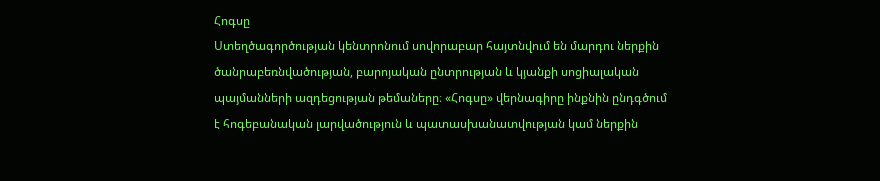Հոգսը
Ստեղծագործության կենտրոնում սովորաբար հայտնվում են մարդու ներքին ծանրաբեռնվածության, բարոյական ընտրության և կյանքի սոցիալական պայմանների ազդեցության թեմաները։ «Հոգսը» վերնագիրը ինքնին ընդգծում է հոգեբանական լարվածություն և պատասխանատվության կամ ներքին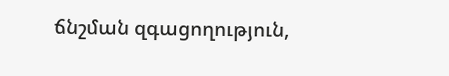ճնշման զգացողություն,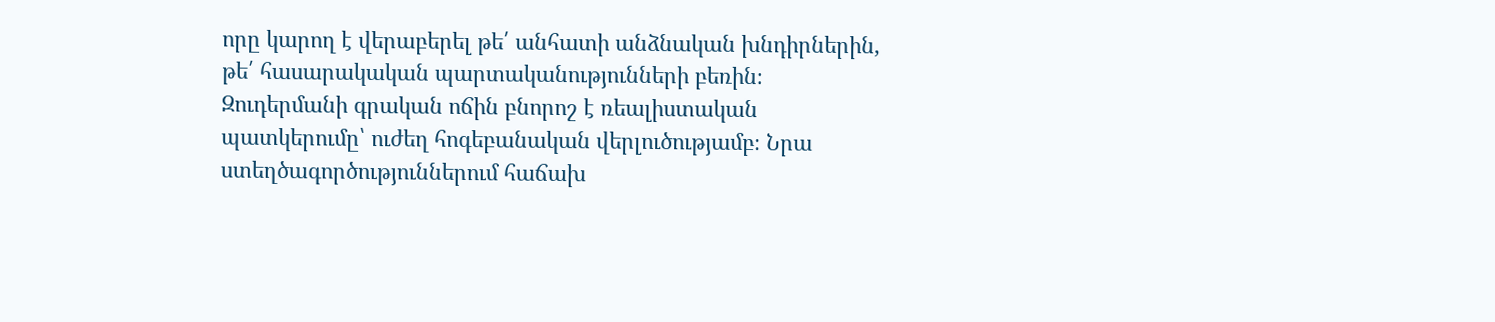որը կարող է վերաբերել թե՛ անհատի անձնական խնդիրներին, թե՛ հասարակական պարտականությունների բեռին։ Զուդերմանի գրական ոճին բնորոշ է ռեալիստական պատկերումը՝ ուժեղ հոգեբանական վերլուծությամբ։ Նրա ստեղծագործություններում հաճախ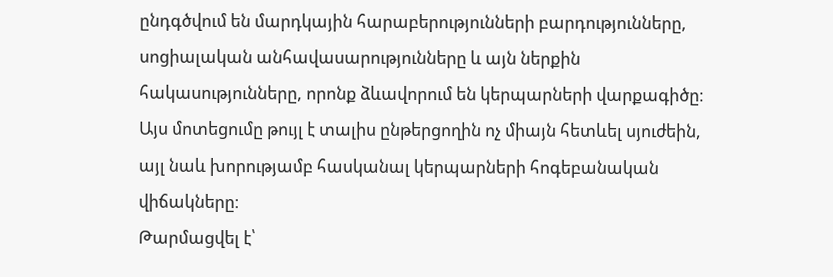ընդգծվում են մարդկային հարաբերությունների բարդությունները, սոցիալական անհավասարությունները և այն ներքին հակասությունները, որոնք ձևավորում են կերպարների վարքագիծը։ Այս մոտեցումը թույլ է տալիս ընթերցողին ոչ միայն հետևել սյուժեին, այլ նաև խորությամբ հասկանալ կերպարների հոգեբանական վիճակները։
Թարմացվել է՝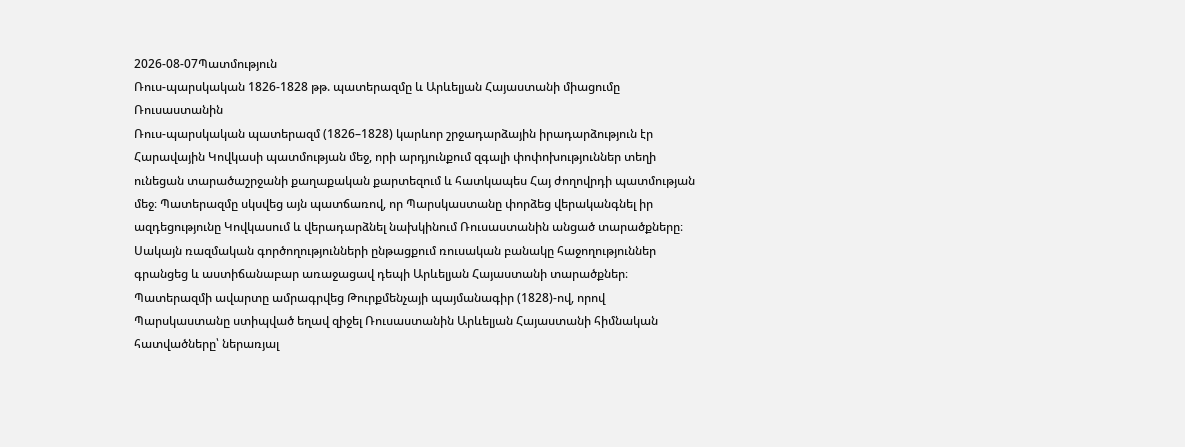2026-08-07Պատմություն
Ռուս-պարսկական 1826-1828 թթ. պատերազմը և Արևելյան Հայաստանի միացումը Ռուսաստանին
Ռուս-պարսկական պատերազմ (1826–1828) կարևոր շրջադարձային իրադարձություն էր Հարավային Կովկասի պատմության մեջ, որի արդյունքում զգալի փոփոխություններ տեղի ունեցան տարածաշրջանի քաղաքական քարտեզում և հատկապես Հայ ժողովրդի պատմության մեջ։ Պատերազմը սկսվեց այն պատճառով, որ Պարսկաստանը փորձեց վերականգնել իր ազդեցությունը Կովկասում և վերադարձնել նախկինում Ռուսաստանին անցած տարածքները։ Սակայն ռազմական գործողությունների ընթացքում ռուսական բանակը հաջողություններ գրանցեց և աստիճանաբար առաջացավ դեպի Արևելյան Հայաստանի տարածքներ։ Պատերազմի ավարտը ամրագրվեց Թուրքմենչայի պայմանագիր (1828)-ով, որով Պարսկաստանը ստիպված եղավ զիջել Ռուսաստանին Արևելյան Հայաստանի հիմնական հատվածները՝ ներառյալ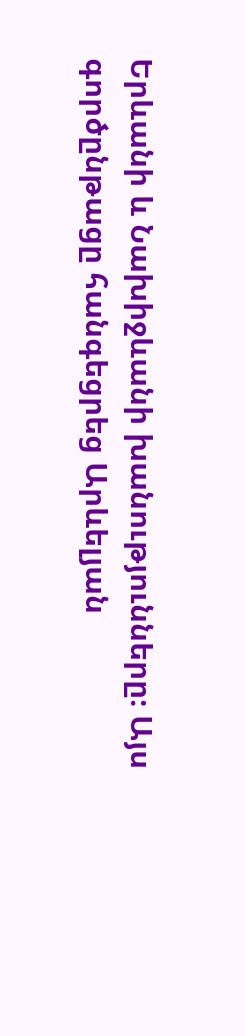Երևանի և Նախիջևանի խանությունները։ Այս գործընթացը հանգեցրեց Արևելյան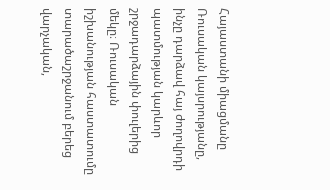Հայաստանի միացմանը Ռուսական կայսրությանը, ինչը դարձավ հայ ժողովրդի պատմության կարևոր շրջադարձային փուլերից մեկը։ Ռուսական իշխանության հաստատումը տարածաշրջանում բերեց վարչական,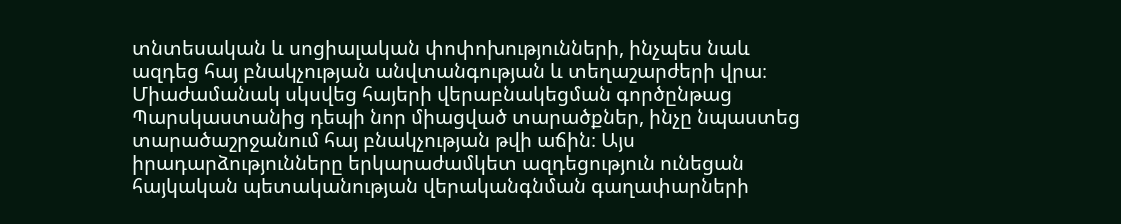տնտեսական և սոցիալական փոփոխությունների, ինչպես նաև ազդեց հայ բնակչության անվտանգության և տեղաշարժերի վրա։ Միաժամանակ սկսվեց հայերի վերաբնակեցման գործընթաց Պարսկաստանից դեպի նոր միացված տարածքներ, ինչը նպաստեց տարածաշրջանում հայ բնակչության թվի աճին։ Այս իրադարձությունները երկարաժամկետ ազդեցություն ունեցան հայկական պետականության վերականգնման գաղափարների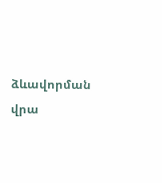ձևավորման վրա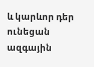և կարևոր դեր ունեցան ազգային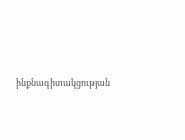ինքնագիտակցության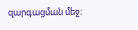զարգացման մեջ։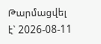Թարմացվել է՝ 2026-08-11